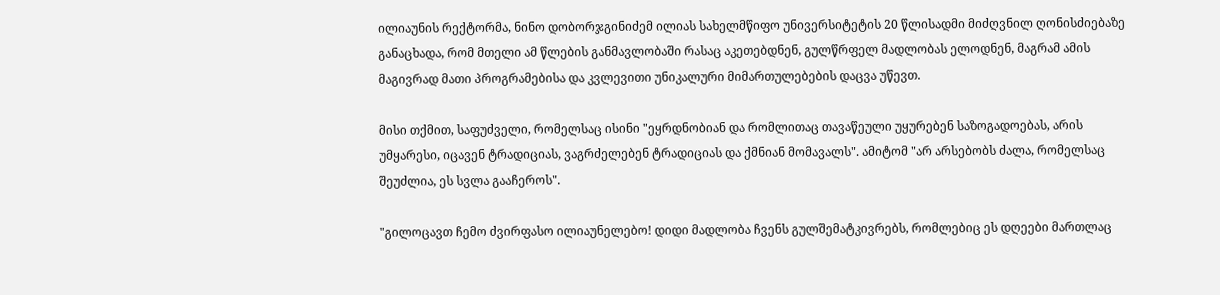ილიაუნის რექტორმა, ნინო დობორჯგინიძემ ილიას სახელმწიფო უნივერსიტეტის 20 წლისადმი მიძღვნილ ღონისძიებაზე განაცხადა, რომ მთელი ამ წლების განმავლობაში რასაც აკეთებდნენ, გულწრფელ მადლობას ელოდნენ, მაგრამ ამის მაგივრად მათი პროგრამებისა და კვლევითი უნიკალური მიმართულებების დაცვა უწევთ.

მისი თქმით, საფუძველი, რომელსაც ისინი "ეყრდნობიან და რომლითაც თავაწეული უყურებენ საზოგადოებას, არის უმყარესი, იცავენ ტრადიციას, ვაგრძელებენ ტრადიციას და ქმნიან მომავალს". ამიტომ "არ არსებობს ძალა, რომელსაც შეუძლია, ეს სვლა გააჩეროს".

"გილოცავთ ჩემო ძვირფასო ილიაუნელებო! დიდი მადლობა ჩვენს გულშემატკივრებს, რომლებიც ეს დღეები მართლაც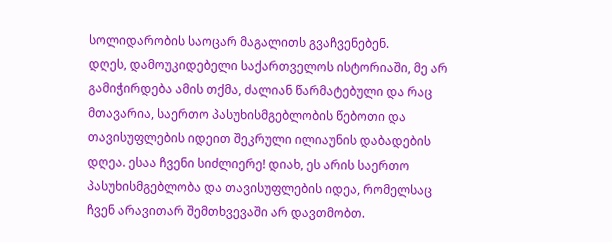სოლიდარობის საოცარ მაგალითს გვაჩვენებენ.
დღეს, დამოუკიდებელი საქართველოს ისტორიაში, მე არ გამიჭირდება ამის თქმა, ძალიან წარმატებული და რაც მთავარია, საერთო პასუხისმგებლობის წებოთი და თავისუფლების იდეით შეკრული ილიაუნის დაბადების დღეა. ესაა ჩვენი სიძლიერე! დიახ, ეს არის საერთო პასუხისმგებლობა და თავისუფლების იდეა, რომელსაც ჩვენ არავითარ შემთხვევაში არ დავთმობთ.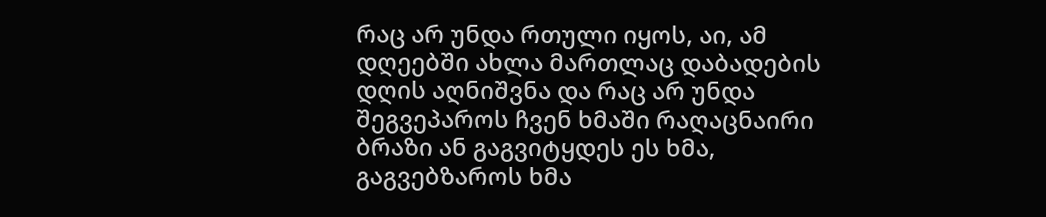რაც არ უნდა რთული იყოს, აი, ამ დღეებში ახლა მართლაც დაბადების დღის აღნიშვნა და რაც არ უნდა შეგვეპაროს ჩვენ ხმაში რაღაცნაირი ბრაზი ან გაგვიტყდეს ეს ხმა, გაგვებზაროს ხმა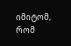იმიტომ, რომ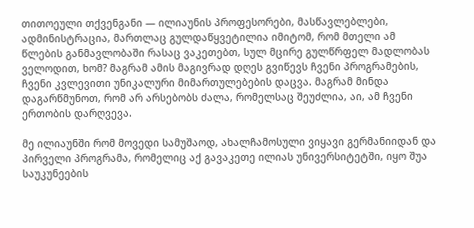თითოეული თქვენგანი — ილიაუნის პროფესორები, მასწავლებლები, ადმინისტრაცია, მართლაც გულდაწყვეტილია იმიტომ, რომ მთელი ამ წლების განმავლობაში რასაც ვაკეთებთ, სულ მცირე გულწრფელ მადლობას ველოდით, ხომ? მაგრამ ამის მაგივრად დღეს გვიწევს ჩვენი პროგრამების, ჩვენი კვლევითი უნიკალური მიმართულებების დაცვა. მაგრამ მინდა დაგარწმუნოთ, რომ არ არსებობს ძალა, რომელსაც შეუძლია, აი, ამ ჩვენი ერთობის დარღვევა.

მე ილიაუნში რომ მოვედი სამუშაოდ, ახალჩამოსული ვიყავი გერმანიიდან და პირველი პროგრამა, რომელიც აქ გავაკეთე ილიას უნივერსიტეტში, იყო შუა საუკუნეების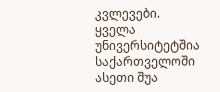კვლევები. ყველა უნივერსიტეტშია საქართველოში ასეთი შუა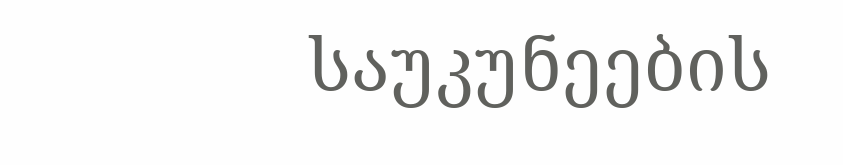საუკუნეების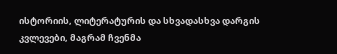ისტორიის, ლიტერატურის და სხვადასხვა დარგის კვლევები, მაგრამ ჩვენმა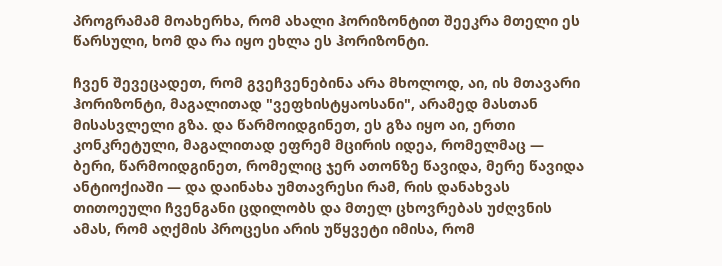პროგრამამ მოახერხა, რომ ახალი ჰორიზონტით შეეკრა მთელი ეს წარსული, ხომ და რა იყო ეხლა ეს ჰორიზონტი.

ჩვენ შევეცადეთ, რომ გვეჩვენებინა არა მხოლოდ, აი, ის მთავარი ჰორიზონტი, მაგალითად "ვეფხისტყაოსანი", არამედ მასთან მისასვლელი გზა. და წარმოიდგინეთ, ეს გზა იყო აი, ერთი კონკრეტული, მაგალითად ეფრემ მცირის იდეა, რომელმაც — ბერი, წარმოიდგინეთ, რომელიც ჯერ ათონზე წავიდა, მერე წავიდა ანტიოქიაში — და დაინახა უმთავრესი რამ, რის დანახვას თითოეული ჩვენგანი ცდილობს და მთელ ცხოვრებას უძღვნის ამას, რომ აღქმის პროცესი არის უწყვეტი იმისა, რომ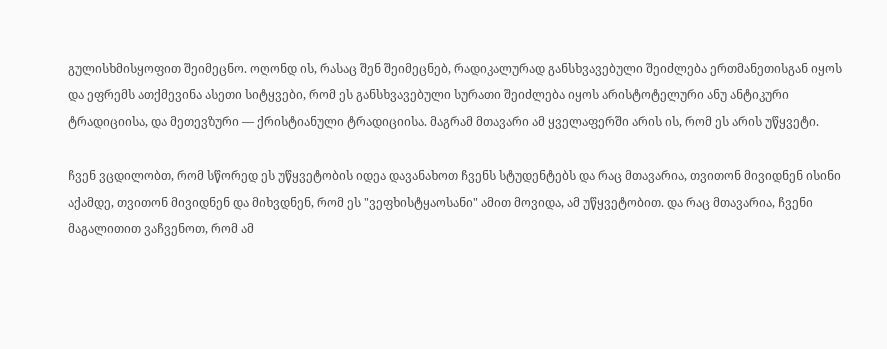გულისხმისყოფით შეიმეცნო. ოღონდ ის, რასაც შენ შეიმეცნებ, რადიკალურად განსხვავებული შეიძლება ერთმანეთისგან იყოს და ეფრემს ათქმევინა ასეთი სიტყვები, რომ ეს განსხვავებული სურათი შეიძლება იყოს არისტოტელური ანუ ანტიკური ტრადიციისა, და მეთევზური — ქრისტიანული ტრადიციისა. მაგრამ მთავარი ამ ყველაფერში არის ის, რომ ეს არის უწყვეტი.

ჩვენ ვცდილობთ, რომ სწორედ ეს უწყვეტობის იდეა დავანახოთ ჩვენს სტუდენტებს და რაც მთავარია, თვითონ მივიდნენ ისინი აქამდე, თვითონ მივიდნენ და მიხვდნენ, რომ ეს "ვეფხისტყაოსანი" ამით მოვიდა, ამ უწყვეტობით. და რაც მთავარია, ჩვენი მაგალითით ვაჩვენოთ, რომ ამ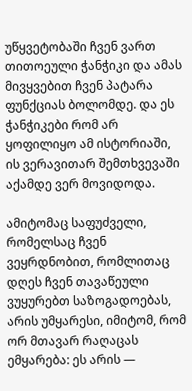უწყვეტობაში ჩვენ ვართ თითოეული ჭანჭიკი და ამას მივყვებით ჩვენ პატარა ფუნქციას ბოლომდე. და ეს ჭანჭიკები რომ არ ყოფილიყო ამ ისტორიაში, ის ვერავითარ შემთხვევაში აქამდე ვერ მოვიდოდა.

ამიტომაც საფუძველი, რომელსაც ჩვენ ვეყრდნობით, რომლითაც დღეს ჩვენ თავაწეული ვუყურებთ საზოგადოებას, არის უმყარესი, იმიტომ, რომ ორ მთავარ რაღაცას ემყარება: ეს არის —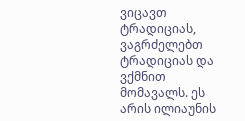ვიცავთ ტრადიციას, ვაგრძელებთ ტრადიციას და ვქმნით მომავალს. ეს არის ილიაუნის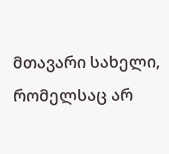მთავარი სახელი, რომელსაც არ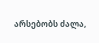არსებობს ძალა,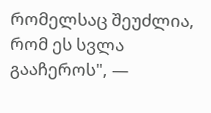რომელსაც შეუძლია, რომ ეს სვლა გააჩეროს", —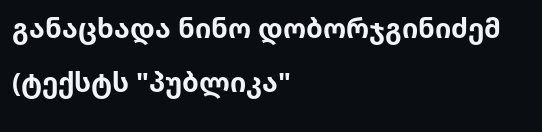განაცხადა ნინო დობორჯგინიძემ (ტექსტს "პუბლიკა"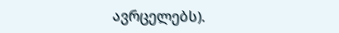ავრცელებს).